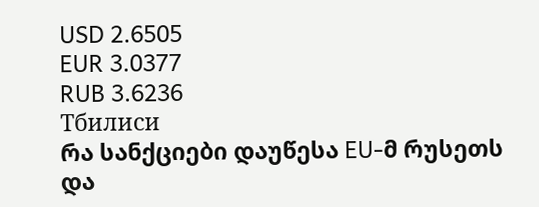USD 2.6505
EUR 3.0377
RUB 3.6236
Тбилиси
რა სანქციები დაუწესა EU-მ რუსეთს და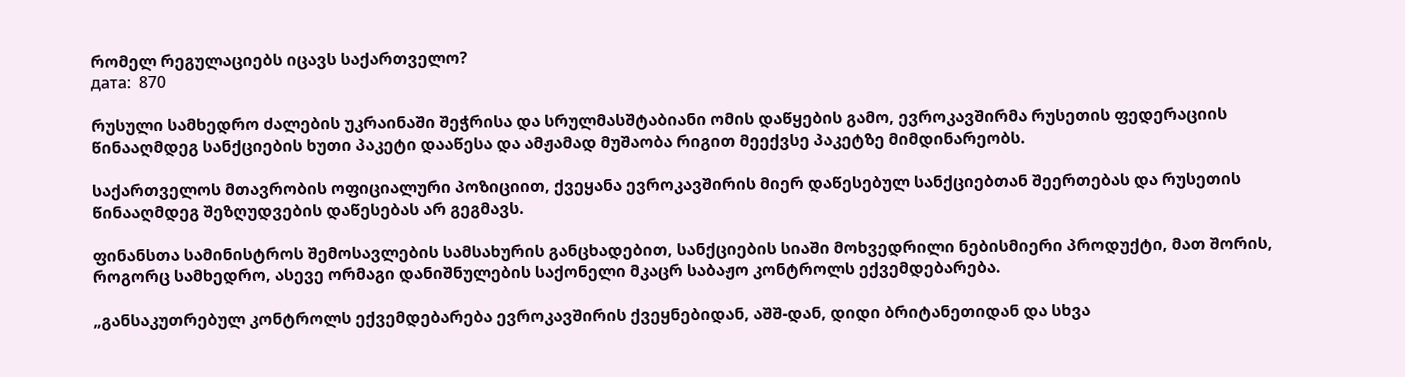რომელ რეგულაციებს იცავს საქართველო?
дата:  870

რუსული სამხედრო ძალების უკრაინაში შეჭრისა და სრულმასშტაბიანი ომის დაწყების გამო, ევროკავშირმა რუსეთის ფედერაციის წინააღმდეგ სანქციების ხუთი პაკეტი დააწესა და ამჟამად მუშაობა რიგით მეექვსე პაკეტზე მიმდინარეობს.

საქართველოს მთავრობის ოფიციალური პოზიციით, ქვეყანა ევროკავშირის მიერ დაწესებულ სანქციებთან შეერთებას და რუსეთის წინააღმდეგ შეზღუდვების დაწესებას არ გეგმავს.

ფინანსთა სამინისტროს შემოსავლების სამსახურის განცხადებით, სანქციების სიაში მოხვედრილი ნებისმიერი პროდუქტი, მათ შორის, როგორც სამხედრო, ასევე ორმაგი დანიშნულების საქონელი მკაცრ საბაჟო კონტროლს ექვემდებარება.

„განსაკუთრებულ კონტროლს ექვემდებარება ევროკავშირის ქვეყნებიდან, აშშ-დან, დიდი ბრიტანეთიდან და სხვა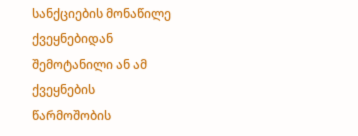სანქციების მონაწილე ქვეყნებიდან შემოტანილი ან ამ ქვეყნების წარმოშობის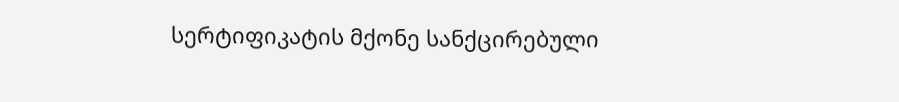სერტიფიკატის მქონე სანქცირებული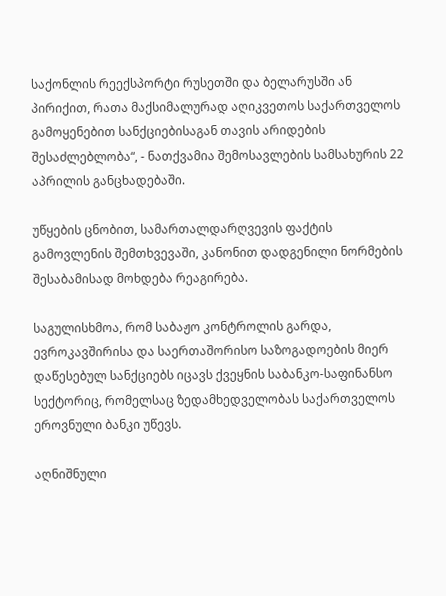საქონლის რეექსპორტი რუსეთში და ბელარუსში ან პირიქით, რათა მაქსიმალურად აღიკვეთოს საქართველოს გამოყენებით სანქციებისაგან თავის არიდების შესაძლებლობა“, - ნათქვამია შემოსავლების სამსახურის 22 აპრილის განცხადებაში.

უწყების ცნობით, სამართალდარღვევის ფაქტის გამოვლენის შემთხვევაში, კანონით დადგენილი ნორმების შესაბამისად მოხდება რეაგირება.

საგულისხმოა, რომ საბაჟო კონტროლის გარდა, ევროკავშირისა და საერთაშორისო საზოგადოების მიერ დაწესებულ სანქციებს იცავს ქვეყნის საბანკო-საფინანსო სექტორიც, რომელსაც ზედამხედველობას საქართველოს ეროვნული ბანკი უწევს.

აღნიშნული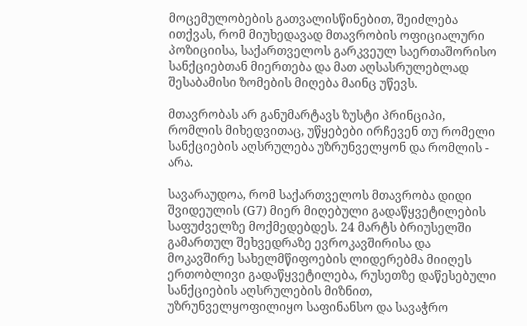მოცემულობების გათვალისწინებით, შეიძლება ითქვას, რომ მიუხედავად მთავრობის ოფიციალური პოზიციისა, საქართველოს გარკვეულ საერთაშორისო სანქციებთან მიერთება და მათ აღსასრულებლად შესაბამისი ზომების მიღება მაინც უწევს.

მთავრობას არ განუმარტავს ზუსტი პრინციპი, რომლის მიხედვითაც, უწყებები ირჩევენ თუ რომელი სანქციების აღსრულება უზრუნველყონ და რომლის - არა.

სავარაუდოა, რომ საქართველოს მთავრობა დიდი შვიდეულის (G7) მიერ მიღებული გადაწყვეტილების საფუძველზე მოქმედებდეს. 24 მარტს ბრიუსელში გამართულ შეხვედრაზე ევროკავშირისა და მოკავშირე სახელმწიფოების ლიდერებმა მიიღეს ერთობლივი გადაწყვეტილება, რუსეთზე დაწესებული სანქციების აღსრულების მიზნით, უზრუნველყოფილიყო საფინანსო და სავაჭრო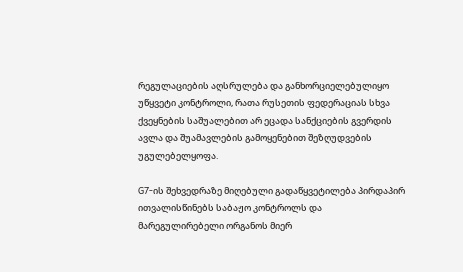რეგულაციების აღსრულება და განხორციელებულიყო უწყვეტი კონტროლი, რათა რუსეთის ფედერაციას სხვა ქვეყნების საშუალებით არ ეცადა სანქციების გვერდის ავლა და შუამავლების გამოყენებით შეზღუდვების უგულებელყოფა.

G7-ის შეხვედრაზე მიღებული გადაწყვეტილება პირდაპირ ითვალისწინებს საბაჟო კონტროლს და მარეგულირებელი ორგანოს მიერ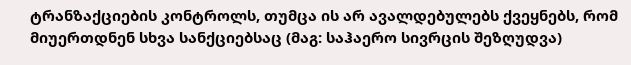ტრანზაქციების კონტროლს, თუმცა ის არ ავალდებულებს ქვეყნებს, რომ მიუერთდნენ სხვა სანქციებსაც (მაგ: საჰაერო სივრცის შეზღუდვა)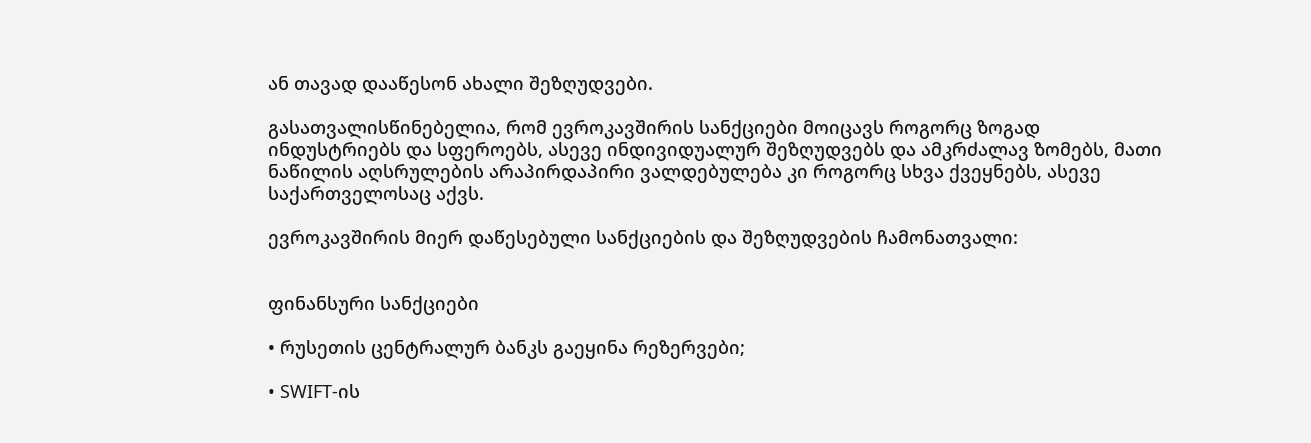ან თავად დააწესონ ახალი შეზღუდვები.

გასათვალისწინებელია, რომ ევროკავშირის სანქციები მოიცავს როგორც ზოგად ინდუსტრიებს და სფეროებს, ასევე ინდივიდუალურ შეზღუდვებს და ამკრძალავ ზომებს, მათი ნაწილის აღსრულების არაპირდაპირი ვალდებულება კი როგორც სხვა ქვეყნებს, ასევე საქართველოსაც აქვს.

ევროკავშირის მიერ დაწესებული სანქციების და შეზღუდვების ჩამონათვალი:


ფინანსური სანქციები

• რუსეთის ცენტრალურ ბანკს გაეყინა რეზერვები;

• SWIFT-ის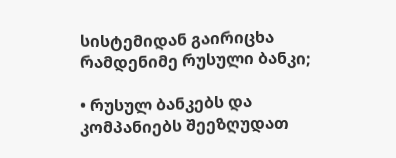სისტემიდან გაირიცხა რამდენიმე რუსული ბანკი;

• რუსულ ბანკებს და კომპანიებს შეეზღუდათ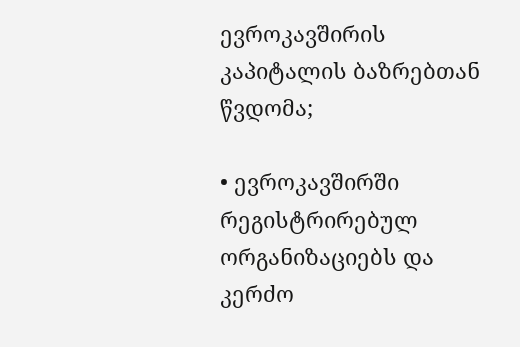ევროკავშირის კაპიტალის ბაზრებთან წვდომა;

• ევროკავშირში რეგისტრირებულ ორგანიზაციებს და კერძო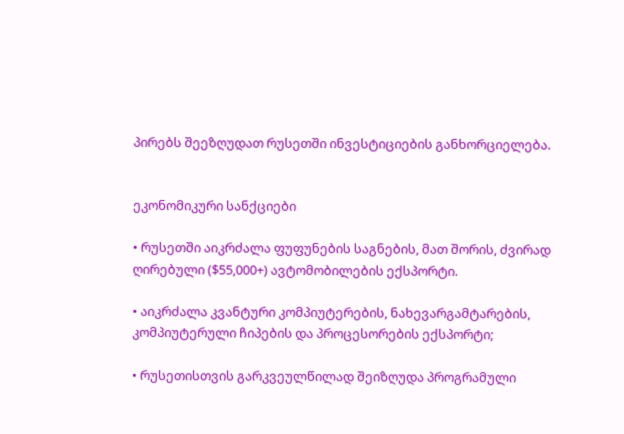პირებს შეეზღუდათ რუსეთში ინვესტიციების განხორციელება.


ეკონომიკური სანქციები

• რუსეთში აიკრძალა ფუფუნების საგნების, მათ შორის, ძვირად ღირებული ($55,000+) ავტომობილების ექსპორტი.

• აიკრძალა კვანტური კომპიუტერების, ნახევარგამტარების, კომპიუტერული ჩიპების და პროცესორების ექსპორტი;

• რუსეთისთვის გარკვეულწილად შეიზღუდა პროგრამული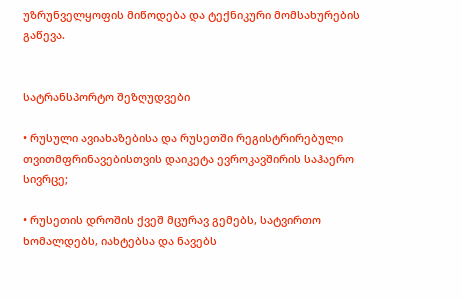უზრუნველყოფის მიწოდება და ტექნიკური მომსახურების გაწევა.


სატრანსპორტო შეზღუდვები

• რუსული ავიახაზებისა და რუსეთში რეგისტრირებული თვითმფრინავებისთვის დაიკეტა ევროკავშირის საჰაერო სივრცე;

• რუსეთის დროშის ქვეშ მცურავ გემებს, სატვირთო ხომალდებს, იახტებსა და ნავებს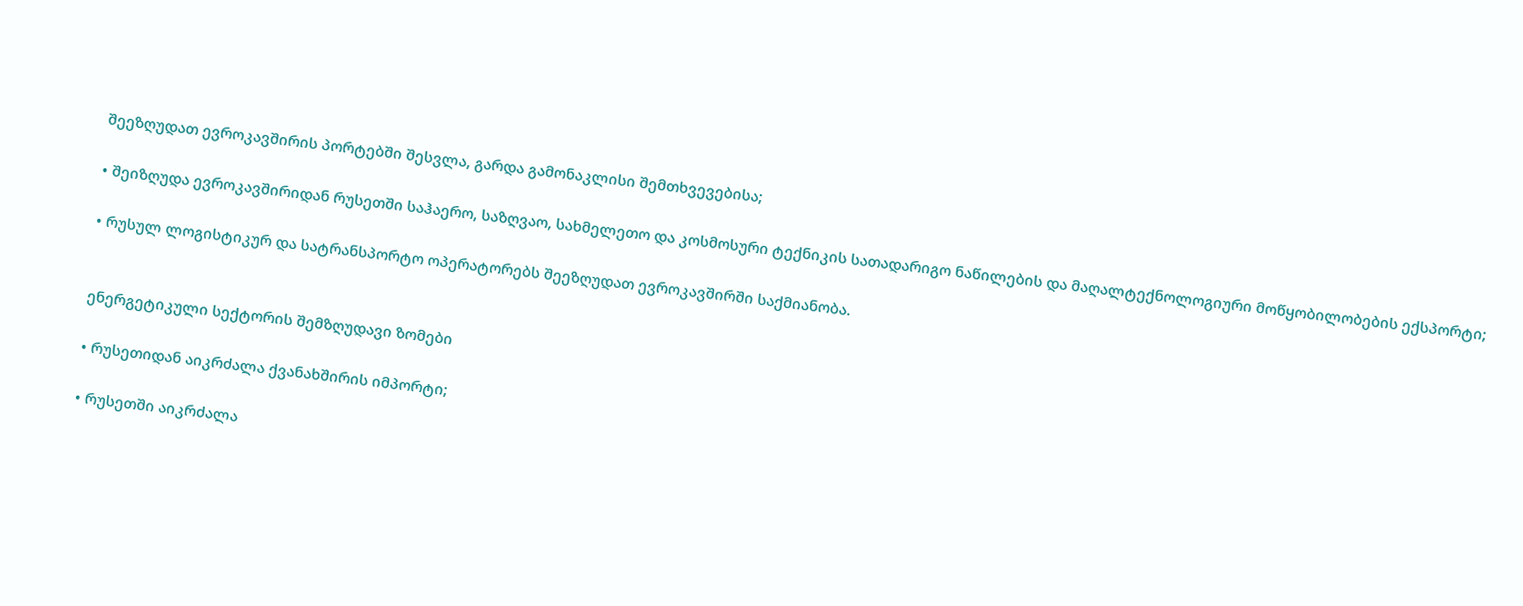შეეზღუდათ ევროკავშირის პორტებში შესვლა, გარდა გამონაკლისი შემთხვევებისა;

• შეიზღუდა ევროკავშირიდან რუსეთში საჰაერო, საზღვაო, სახმელეთო და კოსმოსური ტექნიკის სათადარიგო ნაწილების და მაღალტექნოლოგიური მოწყობილობების ექსპორტი;

• რუსულ ლოგისტიკურ და სატრანსპორტო ოპერატორებს შეეზღუდათ ევროკავშირში საქმიანობა.


ენერგეტიკული სექტორის შემზღუდავი ზომები

• რუსეთიდან აიკრძალა ქვანახშირის იმპორტი;

• რუსეთში აიკრძალა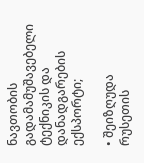ნავთობის გადამამუშავებელი ტექნიკის და დანადგარების ექსპორტი;

• შეიზღუდა რუსეთის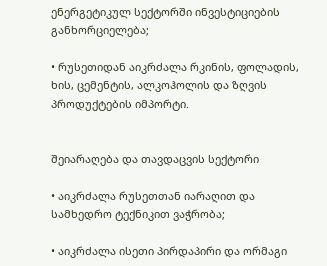ენერგეტიკულ სექტორში ინვესტიციების განხორციელება;

• რუსეთიდან აიკრძალა რკინის, ფოლადის, ხის, ცემენტის, ალკოჰოლის და ზღვის პროდუქტების იმპორტი.


შეიარაღება და თავდაცვის სექტორი

• აიკრძალა რუსეთთან იარაღით და სამხედრო ტექნიკით ვაჭრობა;

• აიკრძალა ისეთი პირდაპირი და ორმაგი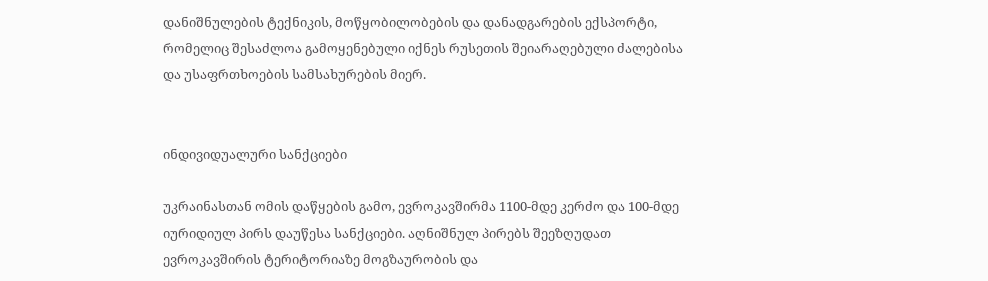დანიშნულების ტექნიკის, მოწყობილობების და დანადგარების ექსპორტი, რომელიც შესაძლოა გამოყენებული იქნეს რუსეთის შეიარაღებული ძალებისა და უსაფრთხოების სამსახურების მიერ.


ინდივიდუალური სანქციები

უკრაინასთან ომის დაწყების გამო, ევროკავშირმა 1100-მდე კერძო და 100-მდე იურიდიულ პირს დაუწესა სანქციები. აღნიშნულ პირებს შეეზღუდათ ევროკავშირის ტერიტორიაზე მოგზაურობის და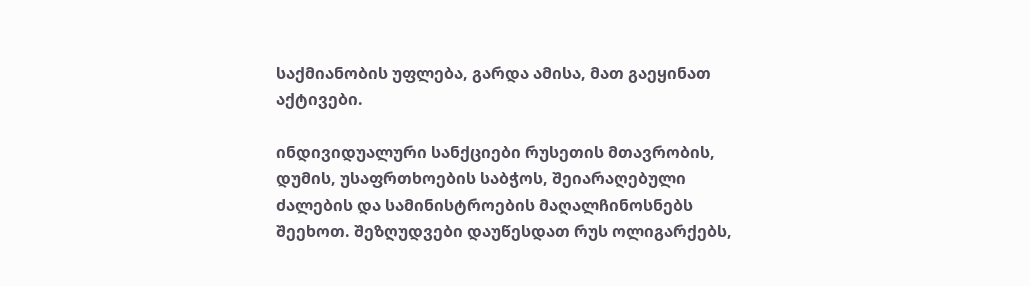საქმიანობის უფლება, გარდა ამისა, მათ გაეყინათ აქტივები.

ინდივიდუალური სანქციები რუსეთის მთავრობის, დუმის, უსაფრთხოების საბჭოს, შეიარაღებული ძალების და სამინისტროების მაღალჩინოსნებს შეეხოთ. შეზღუდვები დაუწესდათ რუს ოლიგარქებს,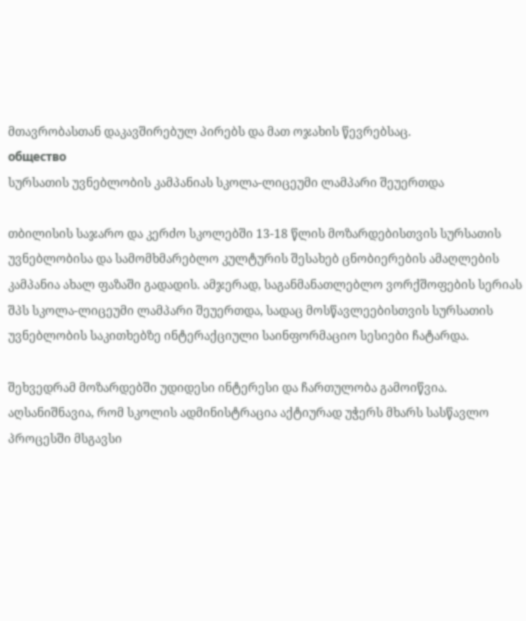მთავრობასთან დაკავშირებულ პირებს და მათ ოჯახის წევრებსაც.
общество
სურსათის უვნებლობის კამპანიას სკოლა-ლიცეუმი ლამპარი შეუერთდა

თბილისის საჯარო და კერძო სკოლებში 13-18 წლის მოზარდებისთვის სურსათის უვნებლობისა და სამომხმარებლო კულტურის შესახებ ცნობიერების ამაღლების კამპანია ახალ ფაზაში გადადის. ამჯერად, საგანმანათლებლო ვორქშოფების სერიას შპს სკოლა-ლიცეუმი ლამპარი შეუერთდა, სადაც მოსწავლეებისთვის სურსათის უვნებლობის საკითხებზე ინტერაქციული საინფორმაციო სესიები ჩატარდა.

შეხვედრამ მოზარდებში უდიდესი ინტერესი და ჩართულობა გამოიწვია. აღსანიშნავია, რომ სკოლის ადმინისტრაცია აქტიურად უჭერს მხარს სასწავლო პროცესში მსგავსი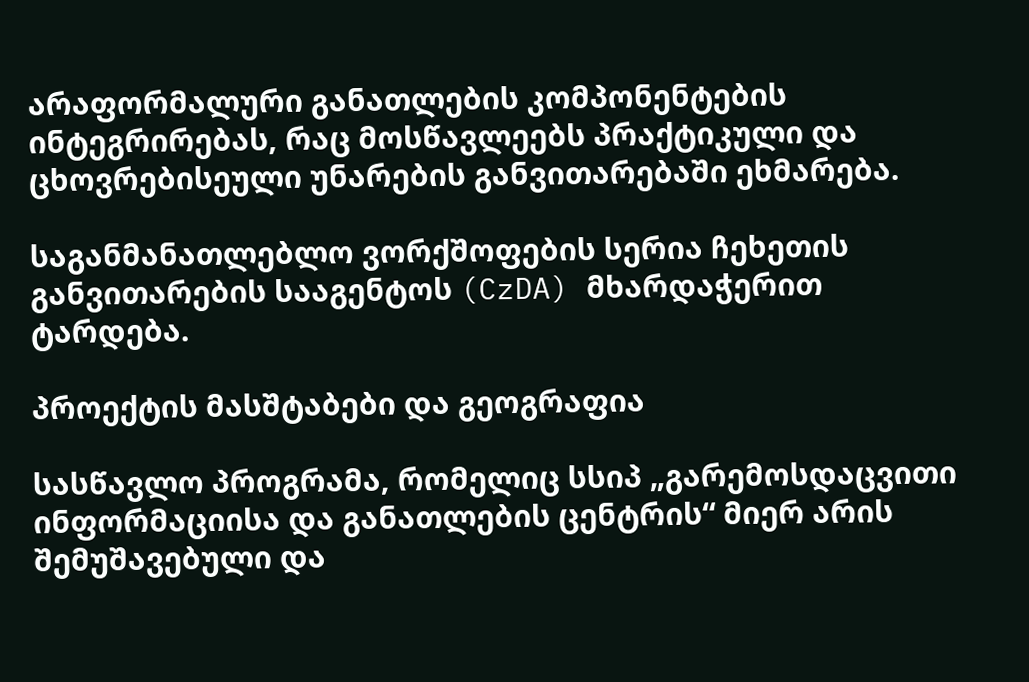არაფორმალური განათლების კომპონენტების ინტეგრირებას, რაც მოსწავლეებს პრაქტიკული და ცხოვრებისეული უნარების განვითარებაში ეხმარება.

საგანმანათლებლო ვორქშოფების სერია ჩეხეთის განვითარების სააგენტოს (CzDA) მხარდაჭერით ტარდება.

პროექტის მასშტაბები და გეოგრაფია

სასწავლო პროგრამა, რომელიც სსიპ „გარემოსდაცვითი ინფორმაციისა და განათლების ცენტრის“ მიერ არის შემუშავებული და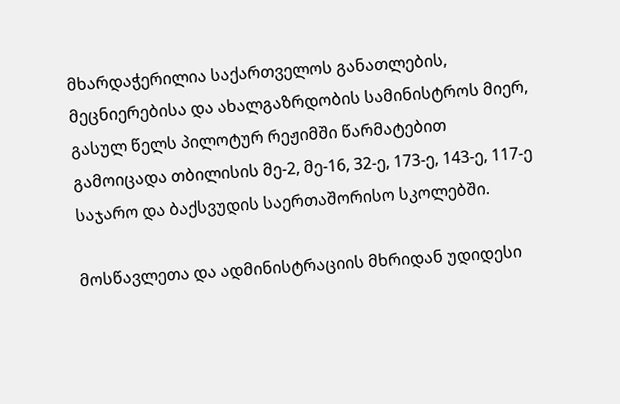მხარდაჭერილია საქართველოს განათლების, მეცნიერებისა და ახალგაზრდობის სამინისტროს მიერ, გასულ წელს პილოტურ რეჟიმში წარმატებით გამოიცადა თბილისის მე-2, მე-16, 32-ე, 173-ე, 143-ე, 117-ე საჯარო და ბაქსვუდის საერთაშორისო სკოლებში.

მოსწავლეთა და ადმინისტრაციის მხრიდან უდიდესი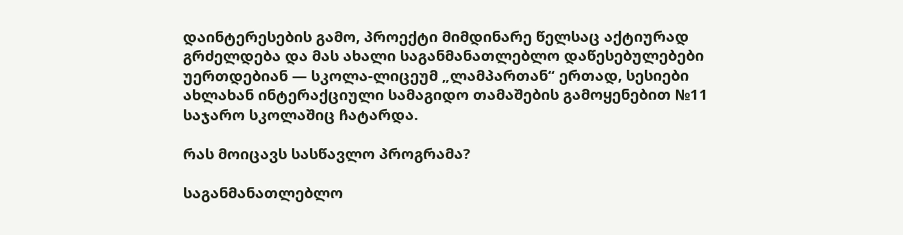დაინტერესების გამო, პროექტი მიმდინარე წელსაც აქტიურად გრძელდება და მას ახალი საგანმანათლებლო დაწესებულებები უერთდებიან — სკოლა-ლიცეუმ „ლამპართან“ ერთად, სესიები ახლახან ინტერაქციული სამაგიდო თამაშების გამოყენებით №11 საჯარო სკოლაშიც ჩატარდა.

რას მოიცავს სასწავლო პროგრამა?

საგანმანათლებლო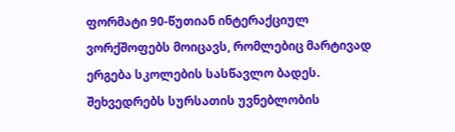ფორმატი 90-წუთიან ინტერაქციულ ვორქშოფებს მოიცავს, რომლებიც მარტივად ერგება სკოლების სასწავლო ბადეს. შეხვედრებს სურსათის უვნებლობის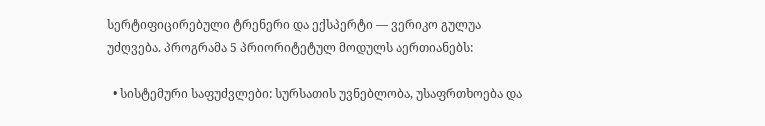სერტიფიცირებული ტრენერი და ექსპერტი — ვერიკო გულუა უძღვება. პროგრამა 5 პრიორიტეტულ მოდულს აერთიანებს:

  • სისტემური საფუძვლები: სურსათის უვნებლობა, უსაფრთხოება და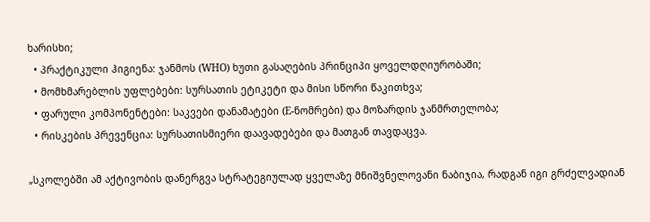ხარისხი;
  • პრაქტიკული ჰიგიენა: ჯანმოს (WHO) ხუთი გასაღების პრინციპი ყოველდღიურობაში;
  • მომხმარებლის უფლებები: სურსათის ეტიკეტი და მისი სწორი წაკითხვა;
  • ფარული კომპონენტები: საკვები დანამატები (E-ნომრები) და მოზარდის ჯანმრთელობა;
  • რისკების პრევენცია: სურსათისმიერი დაავადებები და მათგან თავდაცვა.

„სკოლებში ამ აქტივობის დანერგვა სტრატეგიულად ყველაზე მნიშვნელოვანი ნაბიჯია, რადგან იგი გრძელვადიან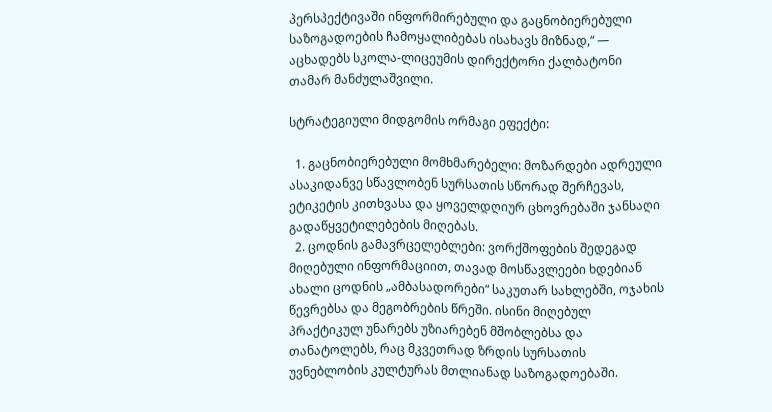პერსპექტივაში ინფორმირებული და გაცნობიერებული საზოგადოების ჩამოყალიბებას ისახავს მიზნად,“ — აცხადებს სკოლა-ლიცეუმის დირექტორი ქალბატონი თამარ მანძულაშვილი.

სტრატეგიული მიდგომის ორმაგი ეფექტი:

  1. გაცნობიერებული მომხმარებელი: მოზარდები ადრეული ასაკიდანვე სწავლობენ სურსათის სწორად შერჩევას, ეტიკეტის კითხვასა და ყოველდღიურ ცხოვრებაში ჯანსაღი გადაწყვეტილებების მიღებას.
  2. ცოდნის გამავრცელებლები: ვორქშოფების შედეგად მიღებული ინფორმაციით, თავად მოსწავლეები ხდებიან ახალი ცოდნის „ამბასადორები“ საკუთარ სახლებში, ოჯახის წევრებსა და მეგობრების წრეში. ისინი მიღებულ პრაქტიკულ უნარებს უზიარებენ მშობლებსა და თანატოლებს, რაც მკვეთრად ზრდის სურსათის უვნებლობის კულტურას მთლიანად საზოგადოებაში.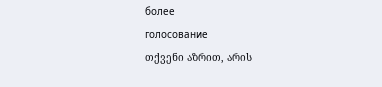более
голосование
თქვენი აზრით, არის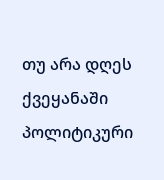თუ არა დღეს ქვეყანაში პოლიტიკური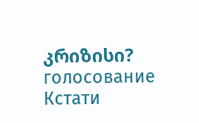კრიზისი?
голосование
Кстати